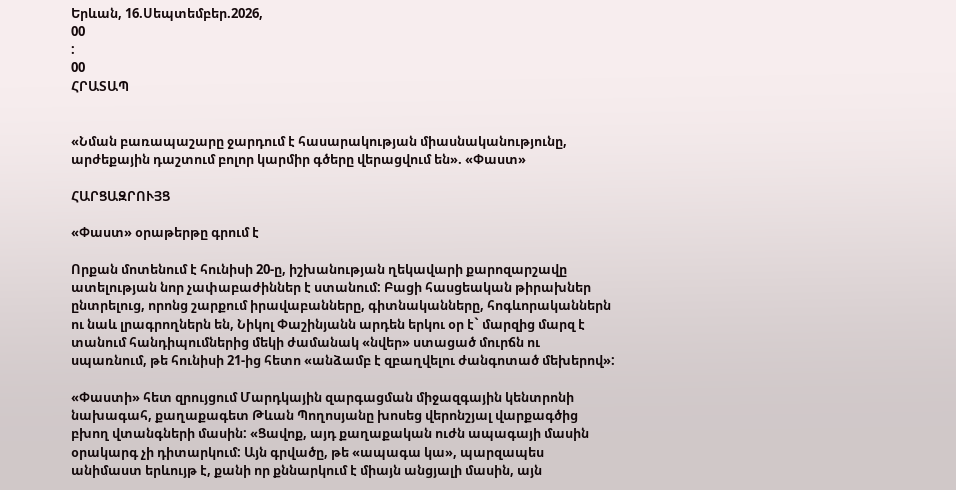Երևան, 16.Սեպտեմբեր.2026,
00
:
00
ՀՐԱՏԱՊ


«Նման բառապաշարը ջարդում է հասարակության միասնականությունը, արժեքային դաշտում բոլոր կարմիր գծերը վերացվում են». «Փաստ»

ՀԱՐՑԱԶՐՈՒՅՑ

«Փաստ» օրաթերթը գրում է

Որքան մոտենում է հունիսի 20-ը, իշխանության ղեկավարի քարոզարշավը ատելության նոր չափաբաժիններ է ստանում: Բացի հասցեական թիրախներ ընտրելուց, որոնց շարքում իրավաբանները, գիտնականները, հոգևորականներն ու նաև լրագրողներն են, Նիկոլ Փաշինյանն արդեն երկու օր է` մարզից մարզ է տանում հանդիպումներից մեկի ժամանակ «նվեր» ստացած մուրճն ու սպառնում, թե հունիսի 21-ից հետո «անձամբ է զբաղվելու ժանգոտած մեխերով»:

«Փաստի» հետ զրույցում Մարդկային զարգացման միջազգային կենտրոնի նախագահ, քաղաքագետ Թևան Պողոսյանը խոսեց վերոնշյալ վարքագծից բխող վտանգների մասին: «Ցավոք, այդ քաղաքական ուժն ապագայի մասին օրակարգ չի դիտարկում: Այն գրվածը, թե «ապագա կա», պարզապես անիմաստ երևույթ է, քանի որ քննարկում է միայն անցյալի մասին, այն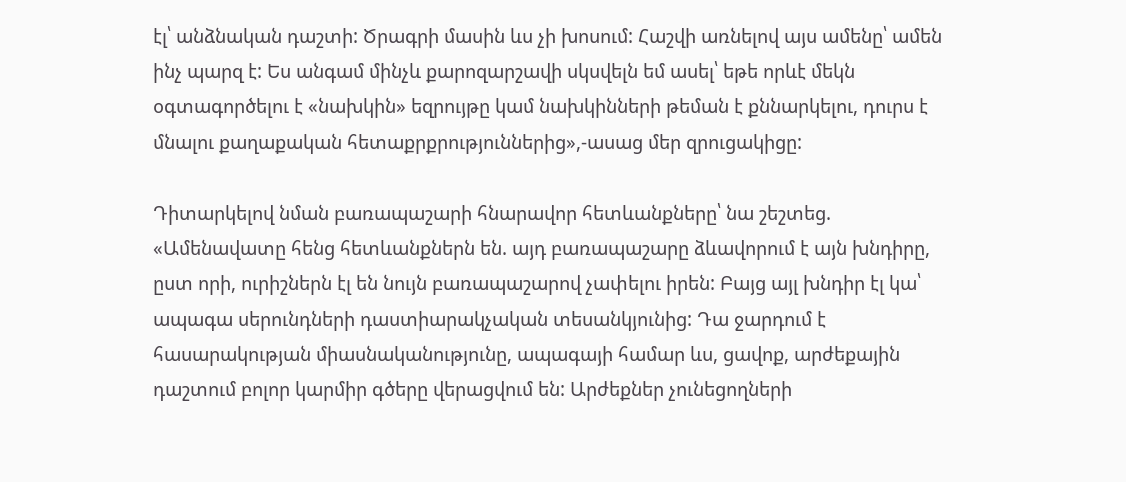էլ՝ անձնական դաշտի: Ծրագրի մասին ևս չի խոսում: Հաշվի առնելով այս ամենը՝ ամեն ինչ պարզ է: Ես անգամ մինչև քարոզարշավի սկսվելն եմ ասել՝ եթե որևէ մեկն օգտագործելու է «նախկին» եզրույթը կամ նախկինների թեման է քննարկելու, դուրս է մնալու քաղաքական հետաքրքրություններից»,-ասաց մեր զրուցակիցը:

Դիտարկելով նման բառապաշարի հնարավոր հետևանքները՝ նա շեշտեց. «Ամենավատը հենց հետևանքներն են. այդ բառապաշարը ձևավորում է այն խնդիրը, ըստ որի, ուրիշներն էլ են նույն բառապաշարով չափելու իրեն: Բայց այլ խնդիր էլ կա՝ ապագա սերունդների դաստիարակչական տեսանկյունից: Դա ջարդում է հասարակության միասնականությունը, ապագայի համար ևս, ցավոք, արժեքային դաշտում բոլոր կարմիր գծերը վերացվում են: Արժեքներ չունեցողների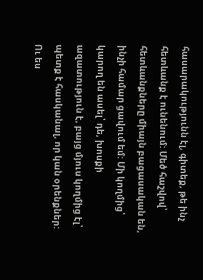հասարակությունն էլ, գիտեք, թե ինչ հետևանք է ունենում: Մեծ հաշվով՝ հետևանքները միայն բացասական են, ինչի համար ցավում եմ: Մի կողմից՝ կարող են ասել՝ դե, խոսքի ազատություն է, բայց մյուս կողմից էլ՝ պետք է հասկանալ, որ կան օրենքներ: Ու ես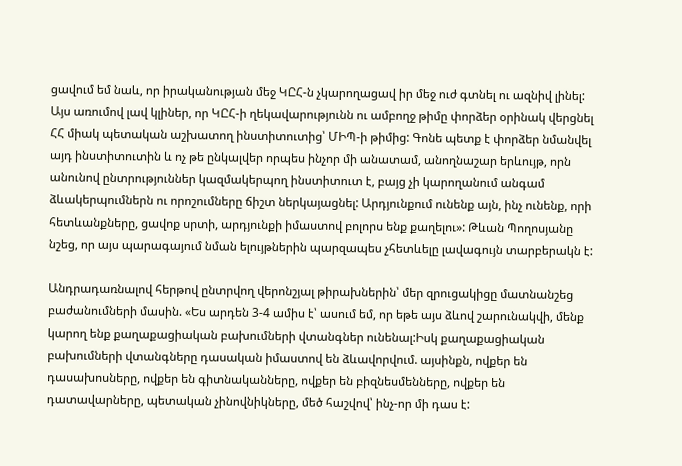ցավում եմ նաև, որ իրականության մեջ ԿԸՀ-ն չկարողացավ իր մեջ ուժ գտնել ու ազնիվ լինել: Այս առումով լավ կլիներ, որ ԿԸՀ-ի ղեկավարությունն ու ամբողջ թիմը փորձեր օրինակ վերցնել ՀՀ միակ պետական աշխատող ինստիտուտից՝ ՄԻՊ-ի թիմից: Գոնե պետք է փորձեր նմանվել այդ ինստիտուտին և ոչ թե ընկալվեր որպես ինչոր մի անատամ, անողնաշար երևույթ, որն անունով ընտրություններ կազմակերպող ինստիտուտ է, բայց չի կարողանում անգամ ձևակերպումներն ու որոշումները ճիշտ ներկայացնել: Արդյունքում ունենք այն, ինչ ունենք, որի հետևանքները, ցավոք սրտի, արդյունքի իմաստով բոլորս ենք քաղելու»: Թևան Պողոսյանը նշեց, որ այս պարագայում նման ելույթներին պարզապես չհետևելը լավագույն տարբերակն է:

Անդրադառնալով հերթով ընտրվող վերոնշյալ թիրախներին՝ մեր զրուցակիցը մատնանշեց բաժանումների մասին. «Ես արդեն 3-4 ամիս է՝ ասում եմ, որ եթե այս ձևով շարունակվի, մենք կարող ենք քաղաքացիական բախումների վտանգներ ունենալ:Իսկ քաղաքացիական բախումների վտանգները դասական իմաստով են ձևավորվում. այսինքն, ովքեր են դասախոսները, ովքեր են գիտնականները, ովքեր են բիզնեսմենները, ովքեր են դատավարները, պետական չինովնիկները, մեծ հաշվով՝ ինչ-որ մի դաս է: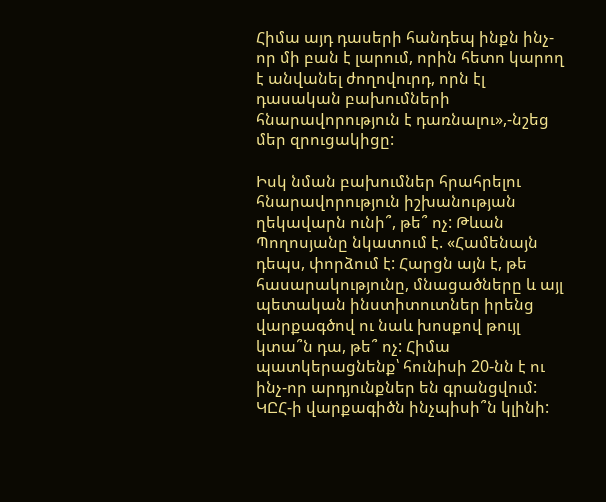Հիմա այդ դասերի հանդեպ ինքն ինչ-որ մի բան է լարում, որին հետո կարող է անվանել ժողովուրդ, որն էլ դասական բախումների հնարավորություն է դառնալու»,-նշեց մեր զրուցակիցը:

Իսկ նման բախումներ հրահրելու հնարավորություն իշխանության ղեկավարն ունի՞, թե՞ ոչ: Թևան Պողոսյանը նկատում է. «Համենայն դեպս, փորձում է: Հարցն այն է, թե հասարակությունը, մնացածները և այլ պետական ինստիտուտներ իրենց վարքագծով ու նաև խոսքով թույլ կտա՞ն դա, թե՞ ոչ: Հիմա պատկերացնենք՝ հունիսի 20-նն է ու ինչ-որ արդյունքներ են գրանցվում: ԿԸՀ-ի վարքագիծն ինչպիսի՞ն կլինի: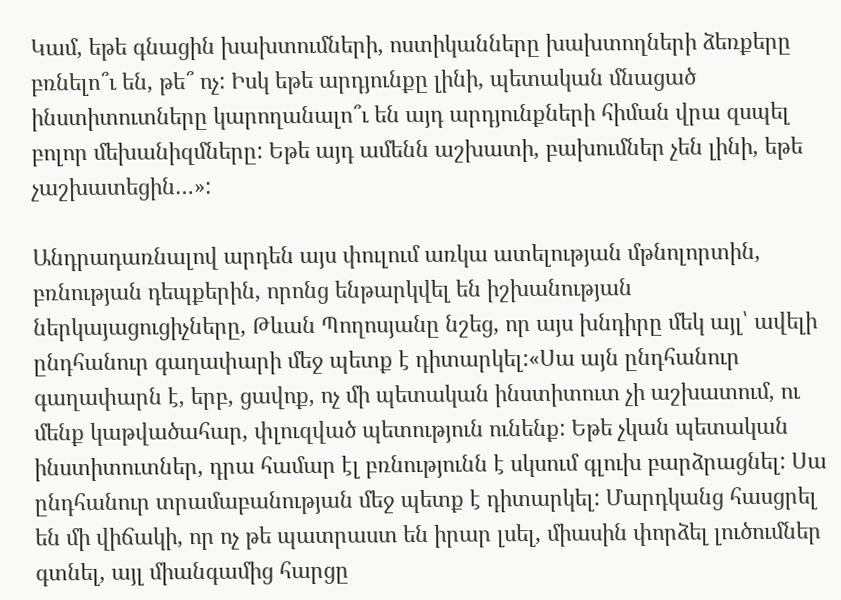Կամ, եթե գնացին խախտումների, ոստիկանները խախտողների ձեռքերը բռնելո՞ւ են, թե՞ ոչ: Իսկ եթե արդյունքը լինի, պետական մնացած ինստիտուտները կարողանալո՞ւ են այդ արդյունքների հիման վրա զսպել բոլոր մեխանիզմները: Եթե այդ ամենն աշխատի, բախումներ չեն լինի, եթե չաշխատեցին…»:

Անդրադառնալով արդեն այս փուլում առկա ատելության մթնոլորտին, բռնության դեպքերին, որոնց ենթարկվել են իշխանության ներկայացուցիչները, Թևան Պողոսյանը նշեց, որ այս խնդիրը մեկ այլ՝ ավելի ընդհանուր գաղափարի մեջ պետք է դիտարկել:«Սա այն ընդհանուր գաղափարն է, երբ, ցավոք, ոչ մի պետական ինստիտուտ չի աշխատում, ու մենք կաթվածահար, փլուզված պետություն ունենք: Եթե չկան պետական ինստիտուտներ, դրա համար էլ բռնությունն է սկսում գլուխ բարձրացնել: Սա ընդհանուր տրամաբանության մեջ պետք է դիտարկել: Մարդկանց հասցրել են մի վիճակի, որ ոչ թե պատրաստ են իրար լսել, միասին փորձել լուծումներ գտնել, այլ միանգամից հարցը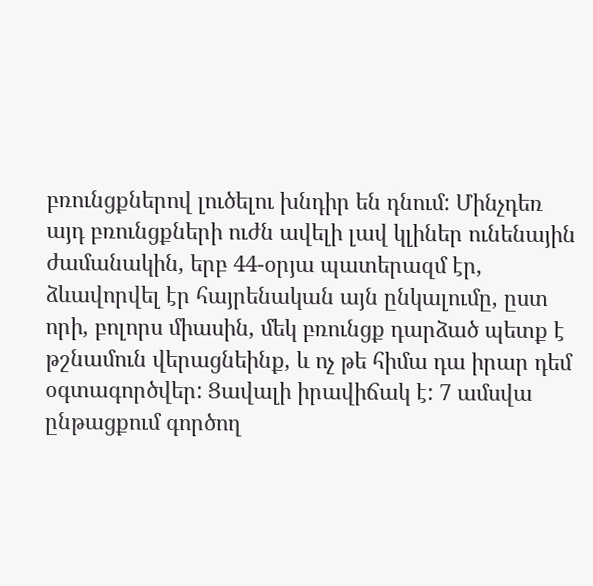բռունցքներով լուծելու խնդիր են դնում: Մինչդեռ այդ բռունցքների ուժն ավելի լավ կլիներ ունենային ժամանակին, երբ 44-օրյա պատերազմ էր, ձևավորվել էր հայրենական այն ընկալումը, ըստ որի, բոլորս միասին, մեկ բռունցք դարձած պետք է թշնամուն վերացնեինք, և ոչ թե հիմա դա իրար դեմ օգտագործվեր: Ցավալի իրավիճակ է: 7 ամսվա ընթացքում գործող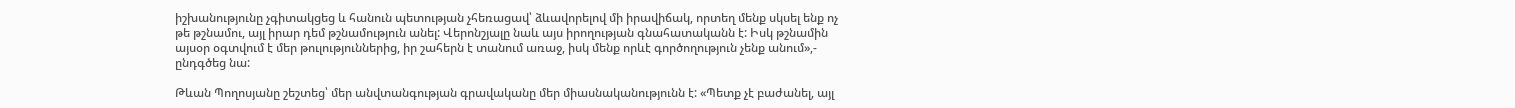իշխանությունը չգիտակցեց և հանուն պետության չհեռացավ՝ ձևավորելով մի իրավիճակ, որտեղ մենք սկսել ենք ոչ թե թշնամու, այլ իրար դեմ թշնամություն անել: Վերոնշյալը նաև այս իրողության գնահատականն է: Իսկ թշնամին այսօր օգտվում է մեր թուլություններից, իր շահերն է տանում առաջ, իսկ մենք որևէ գործողություն չենք անում»,- ընդգծեց նա:

Թևան Պողոսյանը շեշտեց՝ մեր անվտանգության գրավականը մեր միասնականությունն է: «Պետք չէ բաժանել, այլ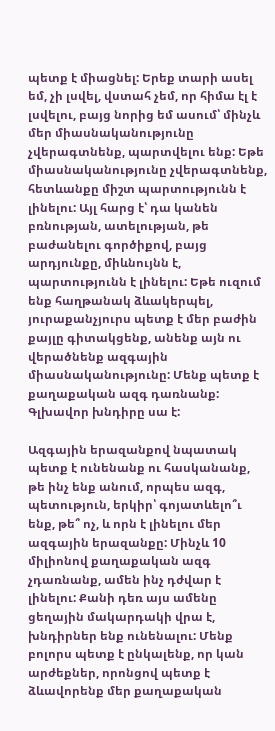պետք է միացնել: Երեք տարի ասել եմ, չի լսվել, վստահ չեմ, որ հիմա էլ է լսվելու, բայց նորից եմ ասում՝ մինչև մեր միասնականությունը չվերագտնենք, պարտվելու ենք: Եթե միասնականությունը չվերագտնենք, հետևանքը միշտ պարտությունն է լինելու: Այլ հարց է՝ դա կանեն բռնության, ատելության, թե բաժանելու գործիքով, բայց արդյունքը, միևնույնն է, պարտությունն է լինելու: Եթե ուզում ենք հաղթանակ ձևակերպել, յուրաքանչյուրս պետք է մեր բաժին քայլը գիտակցենք, անենք այն ու վերածնենք ազգային միասնականությունը: Մենք պետք է քաղաքական ազգ դառնանք: Գլխավոր խնդիրը սա է:

Ազգային երազանքով նպատակ պետք է ունենանք ու հասկանանք, թե ինչ ենք անում, որպես ազգ, պետություն, երկիր՝ գոյատևելո՞ւ ենք, թե՞ ոչ, և որն է լինելու մեր ազգային երազանքը: Մինչև 10 միլիոնով քաղաքական ազգ չդառնանք, ամեն ինչ դժվար է լինելու: Քանի դեռ այս ամենը ցեղային մակարդակի վրա է, խնդիրներ ենք ունենալու: Մենք բոլորս պետք է ընկալենք, որ կան արժեքներ, որոնցով պետք է ձևավորենք մեր քաղաքական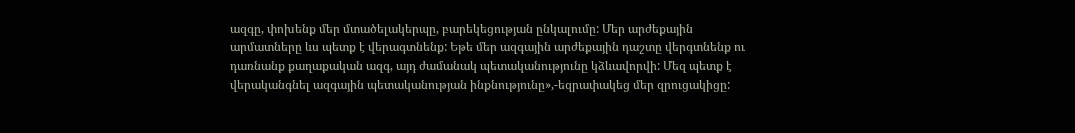ազգը, փոխենք մեր մտածելակերպը, բարեկեցության ընկալումը: Մեր արժեքային արմատները ևս պետք է վերագտնենք: Եթե մեր ազգային արժեքային դաշտը վերգտնենք ու դառնանք քաղաքական ազգ, այդ ժամանակ պետականությունը կձևավորվի: Մեզ պետք է վերականգնել ազգային պետականության ինքնությունը»,-եզրափակեց մեր զրուցակիցը: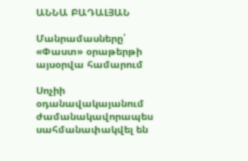ԱՆՆԱ ԲԱԴԱԼՅԱՆ

Մանրամասները՝ «Փաստ» օրաթերթի այսօրվա համարում

Սոչիի օդանավակայանում ժամանակավորապես սահմանափակվել են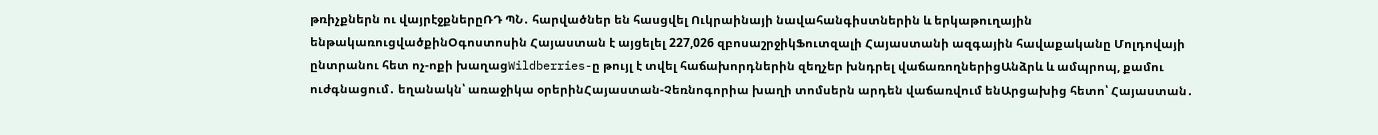թռիչքներն ու վայրէջքներըՌԴ ՊՆ․ հարվածներ են հասցվել Ուկրաինայի նավահանգիստներին և երկաթուղային ենթակառուցվածքինՕգոստոսին Հայաստան է այցելել 227,026 զբոսաշրջիկՖուտզալի Հայաստանի ազգային հավաքականը Մոլդովայի ընտրանու հետ ոչ-ոքի խաղացWildberries-ը թույլ է տվել հաճախորդներին զեղչեր խնդրել վաճառողներիցԱնձրև և ամպրոպ, քամու ուժգնացում․ եղանակն՝ առաջիկա օրերինՀայաստան-Չեռնոգորիա խաղի տոմսերն արդեն վաճառվում ենԱրցախից հետո՝ Հայաստան․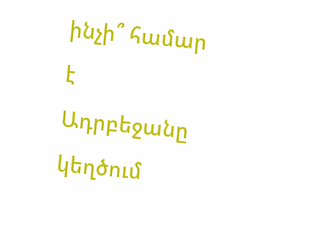ինչի՞ համար է Ադրբեջանը կեղծում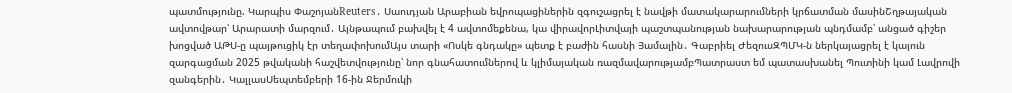պատմությունը. Կարպիս ՓաշոյանReuters․ Սաուդյան Արաբիան եվրոպացիներին զգուշացրել է նավթի մատակարարումների կրճատման մասինՇղթայական ավտովթար՝ Արարատի մարզում․ Այնթապում բախվել է 4 ավտոմեքենա, կա վիրավորԼիտվայի պաշտպանության նախարարության պնդմամբ՝ անցած գիշեր խոցված ԱԹՍ-ը պայթուցիկ էր տեղափոխումԱյս տարի «Ոսկե գնդակը» պետք է բաժին հասնի Յամալին․ Գաբրիել ԺեզուսԶՊՄԿ-ն ներկայացրել է կայուն զարգացման 2025 թվականի հաշվետվությունը՝ նոր գնահատումներով և կլիմայական ռազմավարությամբՊատրաստ եմ պատասխանել Պուտինի կամ Լավրովի զանգերին․ ԿալլասՍեպտեմբերի 16-ին Ջերմուկի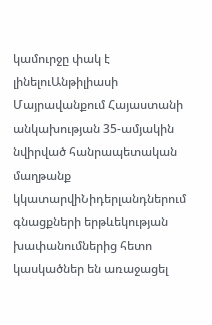կամուրջը փակ է լինելուԱնթիլիասի Մայրավանքում Հայաստանի անկախության 35-ամյակին նվիրված հանրապետական մաղթանք կկատարվիՆիդերլանդներում գնացքների երթևեկության խափանումներից հետո կասկածներ են առաջացել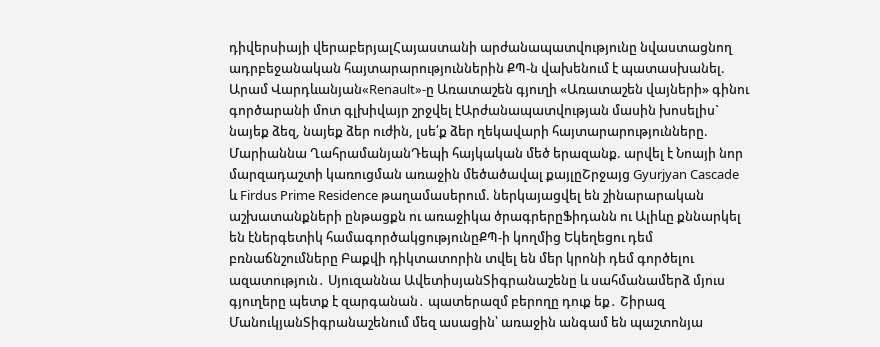դիվերսիայի վերաբերյալՀայաստանի արժանապատվությունը նվաստացնող ադրբեջանական հայտարարություններին ՔՊ-ն վախենում է պատասխանել. Արամ Վարդևանյան«Renault»-ը Առատաշեն գյուղի «Առատաշեն վայների» գինու գործարանի մոտ գլխիվայր շրջվել էԱրժանապատվության մասին խոսելիս` նայեք ձեզ, նայեք ձեր ուժին, լսե՛ք ձեր ղեկավարի հայտարարությունները. Մարիաննա ՂահրամանյանԴեպի հայկական մեծ երազանք. արվել է Նոայի նոր մարզադաշտի կառուցման առաջին մեծածավալ քայլըՇրջայց Gyurjyan Cascade և Firdus Prime Residence թաղամասերում. ներկայացվել են շինարարական աշխատանքների ընթացքն ու առաջիկա ծրագրերըՖիդանն ու Ալիևը քննարկել են էներգետիկ համագործակցությունըՔՊ-ի կողմից Եկեղեցու դեմ բռնաճնշումները Բաքվի դիկտատորին տվել են մեր կրոնի դեմ գործելու ազատություն․ Սյուզաննա ԱվետիսյանՏիգրանաշենը և սահմանամերձ մյուս գյուղերը պետք է զարգանան․ պատերազմ բերողը դուք եք․ Շիրազ ՄանուկյանՏիգրանաշենում մեզ ասացին՝ առաջին անգամ են պաշտոնյա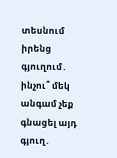տեսնում իրենց գյուղում․ ինչու՞ մեկ անգամ չեք գնացել այդ գյուղ․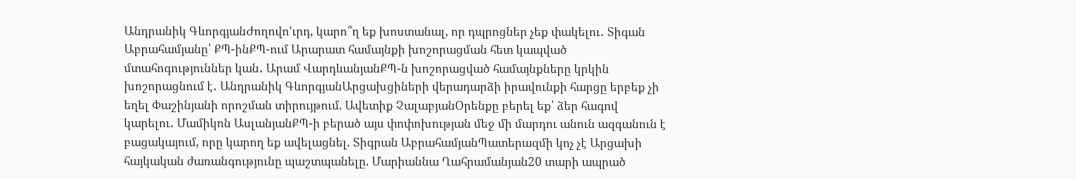Անդրանիկ ԳևորգյանԺողովո'ւրդ, կարո՞ղ եք խոստանալ, որ դպրոցներ չեք փակելու․ Տիգան Աբրահամյանը՝ ՔՊ-ինՔՊ-ում Արարատ համայնքի խոշորացման հետ կապված մտահոգություններ կան․ Արամ ՎարդևանյանՔՊ-ն խոշորացված համայնքները կրկին խոշորացնում է․ Անդրանիկ ԳևորգյանԱրցախցիների վերադարձի իրավունքի հարցը երբեք չի եղել Փաշինյանի որոշման տիրույթում. Ավետիք ՉալաբյանՕրենքը բերել եք՝ ձեր հագով կարելու․ Մամիկոն ԱսլանյանՔՊ-ի բերած այս փոփոխության մեջ մի մարդու անուն ազգանուն է բացակայում, որը կարող եք ավելացնել. Տիգրան ԱբրահամյանՊատերազմի կոչ չէ Արցախի հայկական ժառանգությունը պաշտպանելը. Մարիաննա Ղահրամանյան20 տարի ապրած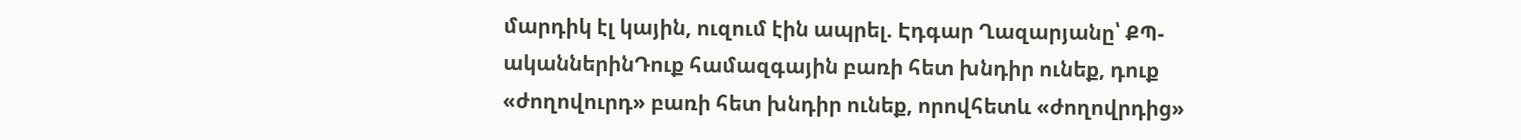մարդիկ էլ կային, ուզում էին ապրել. Էդգար Ղազարյանը՝ ՔՊ-ականներինԴուք համազգային բառի հետ խնդիր ունեք, դուք «ժողովուրդ» բառի հետ խնդիր ունեք, որովհետև «ժողովրդից»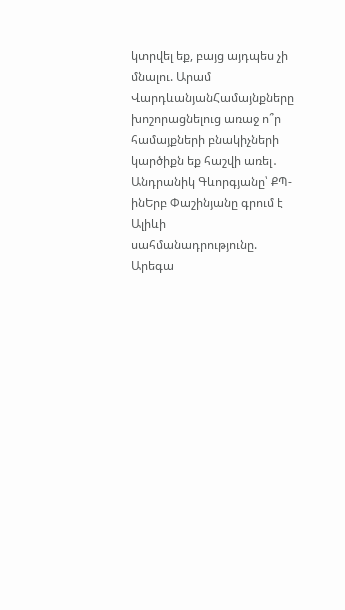կտրվել եք, բայց այդպես չի մնալու. Արամ ՎարդևանյանՀամայնքները խոշորացնելուց առաջ ո՞ր համայքների բնակիչների կարծիքն եք հաշվի առել․ Անդրանիկ Գևորգյանը՝ ՔՊ-ինԵրբ Փաշինյանը գրում է Ալիևի սահմանադրությունը. Արեգա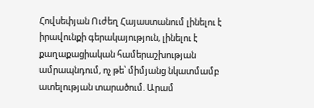Հովսեփյան Ուժեղ Հայաստանում լինելու է իրավունքի գերակայություն, լինելու է քաղաքացիական համերաշխության ամրապնդում, ոչ թե՝ միմյանց նկատմամբ ատելության տարածում. Արամ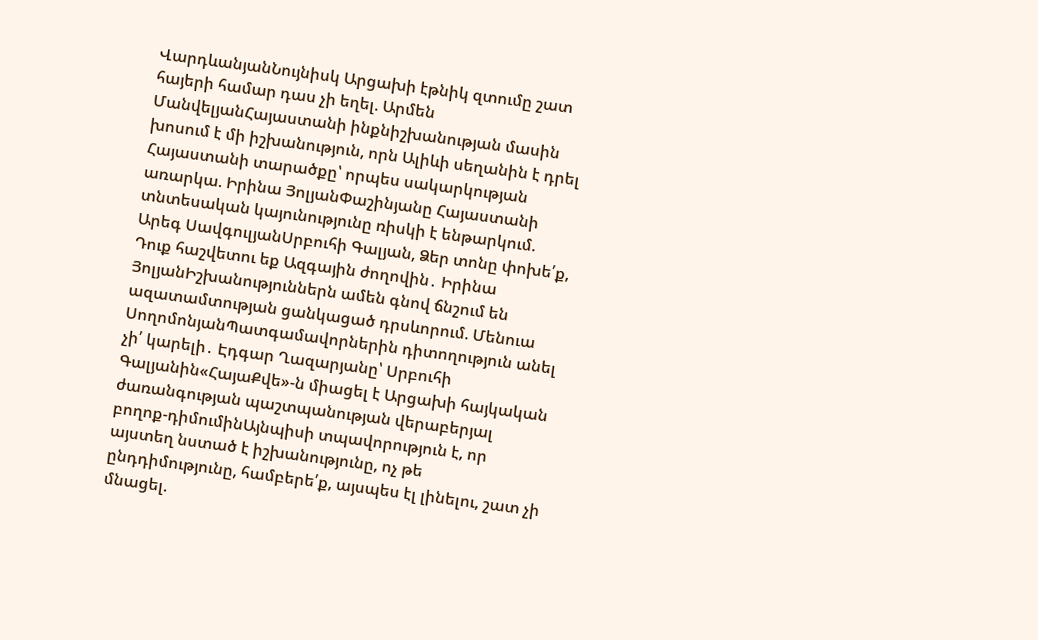ՎարդևանյանՆույնիսկ Արցախի էթնիկ զտումը շատ հայերի համար դաս չի եղել. Արմեն ՄանվելյանՀայաստանի ինքնիշխանության մասին խոսում է մի իշխանություն, որն Ալիևի սեղանին է դրել Հայաստանի տարածքը՝ որպես սակարկության առարկա. Իրինա ՅոլյանՓաշինյանը Հայաստանի տնտեսական կայունությունը ռիսկի է ենթարկում. Արեգ ՍավգուլյանՍրբուհի Գալյան, Ձեր տոնը փոխե՛ք, Դուք հաշվետու եք Ազգային ժողովին․ Իրինա ՅոլյանԻշխանություններն ամեն գնով ճնշում են ազատամտության ցանկացած դրսևորում. Մենուա ՍողոմոնյանՊատգամավորներին դիտողություն անել չի՛ կարելի․ Էդգար Ղազարյանը՝ Սրբուհի Գալյանին«ՀայաՔվե»-ն միացել է Արցախի հայկական ժառանգության պաշտպանության վերաբերյալ բողոք-դիմումինԱյնպիսի տպավորություն է, որ այստեղ նստած է իշխանությունը, ոչ թե ընդդիմությունը, համբերե՛ք, այսպես էլ լինելու, շատ չի մնացել.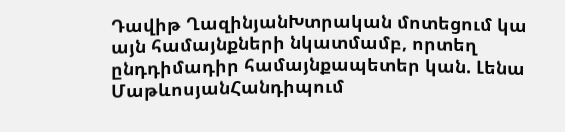Դավիթ ՂազինյանԽտրական մոտեցում կա այն համայնքների նկատմամբ, որտեղ ընդդիմադիր համայնքապետեր կան. Լենա ՄաթևոսյանՀանդիպում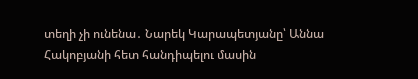տեղի չի ունենա․ Նարեկ Կարապետյանը՝ Աննա Հակոբյանի հետ հանդիպելու մասին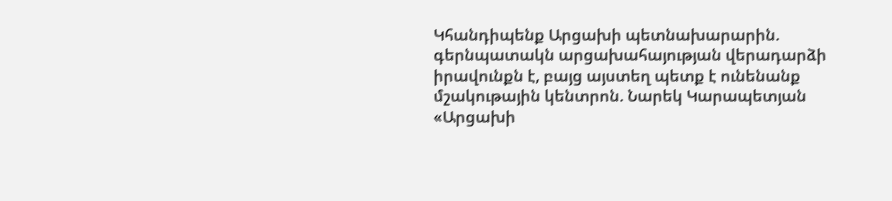Կհանդիպենք Արցախի պետնախարարին. գերնպատակն արցախահայության վերադարձի իրավունքն է, բայց այստեղ պետք է ունենանք մշակութային կենտրոն. Նարեկ Կարապետյան «Արցախի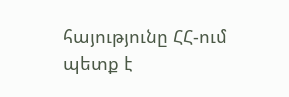հայությունը ՀՀ-ում պետք է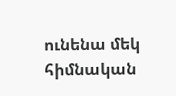ունենա մեկ հիմնական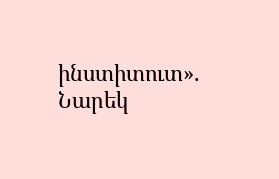ինստիտուտ». Նարեկ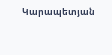Կարապետյան